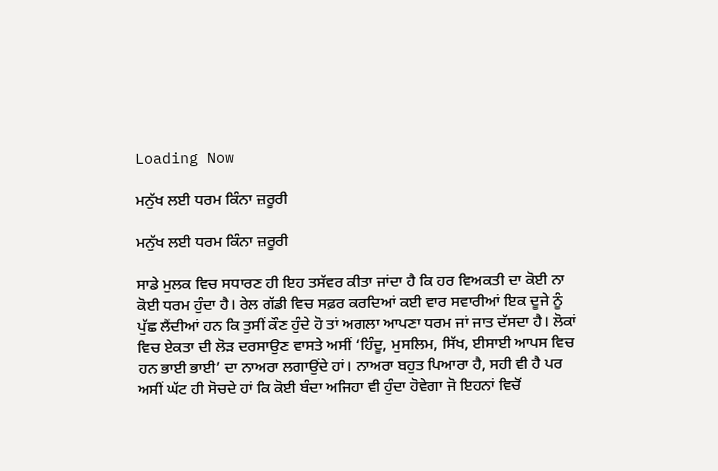Loading Now

ਮਨੁੱਖ ਲਈ ਧਰਮ ਕਿੰਨਾ ਜ਼ਰੂਰੀ

ਮਨੁੱਖ ਲਈ ਧਰਮ ਕਿੰਨਾ ਜ਼ਰੂਰੀ

ਸਾਡੇ ਮੁਲਕ ਵਿਚ ਸਧਾਰਣ ਹੀ ਇਹ ਤਸੱਵਰ ਕੀਤਾ ਜਾਂਦਾ ਹੈ ਕਿ ਹਰ ਵਿਅਕਤੀ ਦਾ ਕੋਈ ਨਾ ਕੋਈ ਧਰਮ ਹੁੰਦਾ ਹੈ। ਰੇਲ ਗੱਡੀ ਵਿਚ ਸਫ਼ਰ ਕਰਦਿਆਂ ਕਈ ਵਾਰ ਸਵਾਰੀਆਂ ਇਕ ਦੂਜੇ ਨੂੰ ਪੁੱਛ ਲੈਂਦੀਆਂ ਹਨ ਕਿ ਤੁਸੀਂ ਕੌਣ ਹੁੰਦੇ ਹੋ ਤਾਂ ਅਗਲਾ ਆਪਣਾ ਧਰਮ ਜਾਂ ਜਾਤ ਦੱਸਦਾ ਹੈ। ਲੋਕਾਂ ਵਿਚ ਏਕਤਾ ਦੀ ਲੋੜ ਦਰਸਾਉਣ ਵਾਸਤੇ ਅਸੀਂ ‘ਹਿੰਦੂ, ਮੁਸਲਿਮ, ਸਿੱਖ, ਈਸਾਈ ਆਪਸ ਵਿਚ ਹਨ ਭਾਈ ਭਾਈ’ ਦਾ ਨਾਅਰਾ ਲਗਾਉਂਦੇ ਹਾਂ। ਨਾਅਰਾ ਬਹੁਤ ਪਿਆਰਾ ਹੈ, ਸਹੀ ਵੀ ਹੈ ਪਰ ਅਸੀਂ ਘੱਟ ਹੀ ਸੋਚਦੇ ਹਾਂ ਕਿ ਕੋਈ ਬੰਦਾ ਅਜਿਹਾ ਵੀ ਹੁੰਦਾ ਹੋਵੇਗਾ ਜੋ ਇਹਨਾਂ ਵਿਚੋਂ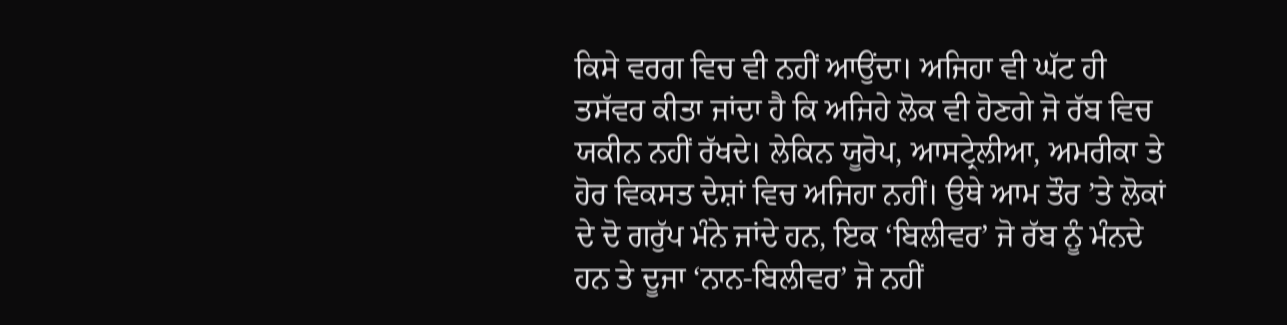ਕਿਸੇ ਵਰਗ ਵਿਚ ਵੀ ਨਹੀਂ ਆਉਂਦਾ। ਅਜਿਹਾ ਵੀ ਘੱਟ ਹੀ ਤਸੱਵਰ ਕੀਤਾ ਜਾਂਦਾ ਹੈ ਕਿ ਅਜਿਹੇ ਲੋਕ ਵੀ ਹੋਣਗੇ ਜੋ ਰੱਬ ਵਿਚ ਯਕੀਨ ਨਹੀਂ ਰੱਖਦੇ। ਲੇਕਿਨ ਯੂਰੋਪ, ਆਸਟ੍ਰੇਲੀਆ, ਅਮਰੀਕਾ ਤੇ ਹੋਰ ਵਿਕਸਤ ਦੇਸ਼ਾਂ ਵਿਚ ਅਜਿਹਾ ਨਹੀਂ। ਉਥੇ ਆਮ ਤੌਰ ’ਤੇ ਲੋਕਾਂ ਦੇ ਦੋ ਗਰੁੱਪ ਮੰਨੇ ਜਾਂਦੇ ਹਨ, ਇਕ ‘ਬਿਲੀਵਰ’ ਜੋ ਰੱਬ ਨੂੰ ਮੰਨਦੇ ਹਨ ਤੇ ਦੂਜਾ ‘ਨਾਨ-ਬਿਲੀਵਰ’ ਜੋ ਨਹੀਂ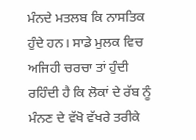ਮੰਨਦੇ ਮਤਲਬ ਕਿ ਨਾਸਤਿਕ ਹੁੰਦੇ ਹਨ। ਸਾਡੇ ਮੁਲਕ ਵਿਚ ਅਜਿਹੀ ਚਰਚਾ ਤਾਂ ਹੁੰਦੀ ਰਹਿੰਦੀ ਹੈ ਕਿ ਲੋਕਾਂ ਦੇ ਰੱਬ ਨੂੰ ਮੰਨਣ ਦੇ ਵੱਖੋ ਵੱਖਰੇ ਤਰੀਕੇ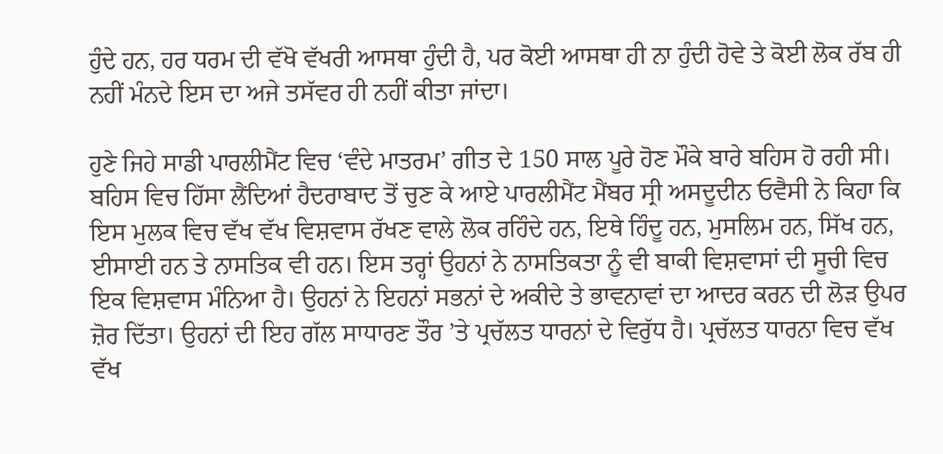ਹੁੰਦੇ ਹਨ, ਹਰ ਧਰਮ ਦੀ ਵੱਖੋ ਵੱਖਰੀ ਆਸਥਾ ਹੁੰਦੀ ਹੈ, ਪਰ ਕੋਈ ਆਸਥਾ ਹੀ ਨਾ ਹੁੰਦੀ ਹੋਵੇ ਤੇ ਕੋਈ ਲੋਕ ਰੱਬ ਹੀ ਨਹੀਂ ਮੰਨਦੇ ਇਸ ਦਾ ਅਜੇ ਤਸੱਵਰ ਹੀ ਨਹੀਂ ਕੀਤਾ ਜਾਂਦਾ।

ਹੁਣੇ ਜਿਹੇ ਸਾਡੀ ਪਾਰਲੀਮੈਂਟ ਵਿਚ ‘ਵੰਦੇ ਮਾਤਰਮ’ ਗੀਤ ਦੇ 150 ਸਾਲ ਪੂਰੇ ਹੋਣ ਮੌਕੇ ਬਾਰੇ ਬਹਿਸ ਹੋ ਰਹੀ ਸੀ। ਬਹਿਸ ਵਿਚ ਹਿੱਸਾ ਲੈਂਦਿਆਂ ਹੈਦਰਾਬਾਦ ਤੋਂ ਚੁਣ ਕੇ ਆਏ ਪਾਰਲੀਮੈਂਟ ਮੈਂਬਰ ਸ੍ਰੀ ਅਸਦੂਦੀਨ ਓਵੈਸੀ ਨੇ ਕਿਹਾ ਕਿ ਇਸ ਮੁਲਕ ਵਿਚ ਵੱਖ ਵੱਖ ਵਿਸ਼ਵਾਸ ਰੱਖਣ ਵਾਲੇ ਲੋਕ ਰਹਿੰਦੇ ਹਨ, ਇਥੇ ਹਿੰਦੂ ਹਨ, ਮੁਸਲਿਮ ਹਨ, ਸਿੱਖ ਹਨ, ਈਸਾਈ ਹਨ ਤੇ ਨਾਸਤਿਕ ਵੀ ਹਨ। ਇਸ ਤਰ੍ਹਾਂ ਉਹਨਾਂ ਨੇ ਨਾਸਤਿਕਤਾ ਨੂੰ ਵੀ ਬਾਕੀ ਵਿਸ਼ਵਾਸਾਂ ਦੀ ਸੂਚੀ ਵਿਚ ਇਕ ਵਿਸ਼ਵਾਸ ਮੰਨਿਆ ਹੈ। ਉਹਨਾਂ ਨੇ ਇਹਨਾਂ ਸਭਨਾਂ ਦੇ ਅਕੀਦੇ ਤੇ ਭਾਵਨਾਵਾਂ ਦਾ ਆਦਰ ਕਰਨ ਦੀ ਲੋੜ ਉਪਰ ਜ਼ੋਰ ਦਿੱਤਾ। ਉਹਨਾਂ ਦੀ ਇਹ ਗੱਲ ਸਾਧਾਰਣ ਤੌਰ ’ਤੇ ਪ੍ਰਚੱਲਤ ਧਾਰਨਾਂ ਦੇ ਵਿਰੁੱਧ ਹੈ। ਪ੍ਰਚੱਲਤ ਧਾਰਨਾ ਵਿਚ ਵੱਖ ਵੱਖ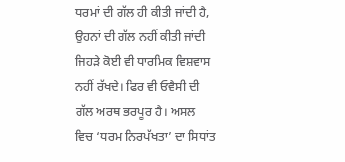ਧਰਮਾਂ ਦੀ ਗੱਲ ਹੀ ਕੀਤੀ ਜਾਂਦੀ ਹੈ, ਉਹਨਾਂ ਦੀ ਗੱਲ ਨਹੀਂ ਕੀਤੀ ਜਾਂਦੀ ਜਿਹੜੇ ਕੋਈ ਵੀ ਧਾਰਮਿਕ ਵਿਸ਼ਵਾਸ ਨਹੀਂ ਰੱਖਦੇ। ਫਿਰ ਵੀ ਓਵੈਸੀ ਦੀ ਗੱਲ ਅਰਥ ਭਰਪੂਰ ਹੈ। ਅਸਲ ਵਿਚ ‘ਧਰਮ ਨਿਰਪੱਖਤਾ’ ਦਾ ਸਿਧਾਂਤ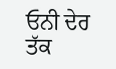ਓਨੀ ਦੇਰ ਤੱਕ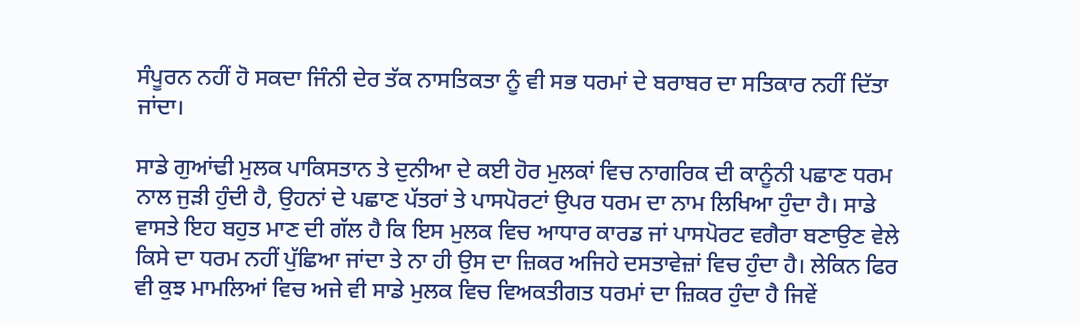ਸੰਪੂਰਨ ਨਹੀਂ ਹੋ ਸਕਦਾ ਜਿੰਨੀ ਦੇਰ ਤੱਕ ਨਾਸਤਿਕਤਾ ਨੂੰ ਵੀ ਸਭ ਧਰਮਾਂ ਦੇ ਬਰਾਬਰ ਦਾ ਸਤਿਕਾਰ ਨਹੀਂ ਦਿੱਤਾ ਜਾਂਦਾ।

ਸਾਡੇ ਗੁਆਂਢੀ ਮੁਲਕ ਪਾਕਿਸਤਾਨ ਤੇ ਦੁਨੀਆ ਦੇ ਕਈ ਹੋਰ ਮੁਲਕਾਂ ਵਿਚ ਨਾਗਰਿਕ ਦੀ ਕਾਨੂੰਨੀ ਪਛਾਣ ਧਰਮ ਨਾਲ ਜੁੜੀ ਹੁੰਦੀ ਹੈ, ਉਹਨਾਂ ਦੇ ਪਛਾਣ ਪੱਤਰਾਂ ਤੇ ਪਾਸਪੋਰਟਾਂ ਉਪਰ ਧਰਮ ਦਾ ਨਾਮ ਲਿਖਿਆ ਹੁੰਦਾ ਹੈ। ਸਾਡੇ ਵਾਸਤੇ ਇਹ ਬਹੁਤ ਮਾਣ ਦੀ ਗੱਲ ਹੈ ਕਿ ਇਸ ਮੁਲਕ ਵਿਚ ਆਧਾਰ ਕਾਰਡ ਜਾਂ ਪਾਸਪੋਰਟ ਵਗੈਰਾ ਬਣਾਉਣ ਵੇਲੇ ਕਿਸੇ ਦਾ ਧਰਮ ਨਹੀਂ ਪੁੱਛਿਆ ਜਾਂਦਾ ਤੇ ਨਾ ਹੀ ਉਸ ਦਾ ਜ਼ਿਕਰ ਅਜਿਹੇ ਦਸਤਾਵੇਜ਼ਾਂ ਵਿਚ ਹੁੰਦਾ ਹੈ। ਲੇਕਿਨ ਫਿਰ ਵੀ ਕੁਝ ਮਾਮਲਿਆਂ ਵਿਚ ਅਜੇ ਵੀ ਸਾਡੇ ਮੁਲਕ ਵਿਚ ਵਿਅਕਤੀਗਤ ਧਰਮਾਂ ਦਾ ਜ਼ਿਕਰ ਹੁੰਦਾ ਹੈ ਜਿਵੇਂ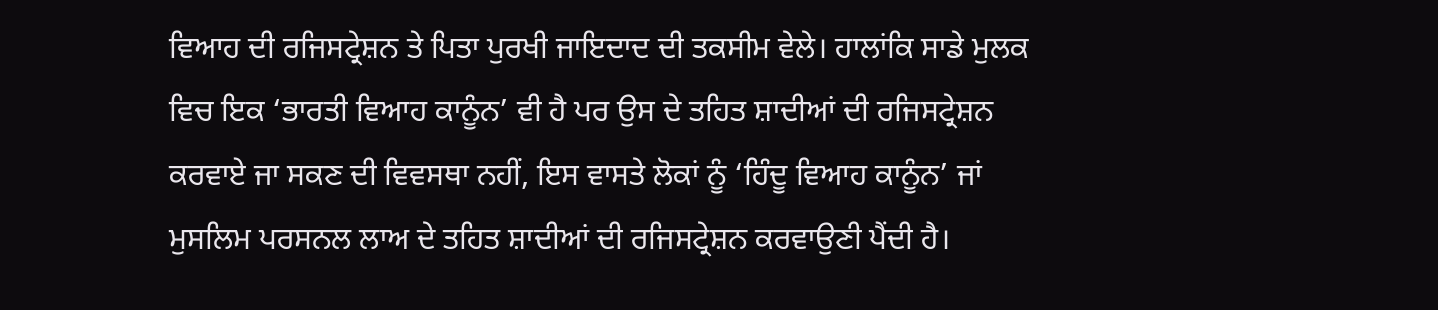ਵਿਆਹ ਦੀ ਰਜਿਸਟ੍ਰੇਸ਼ਨ ਤੇ ਪਿਤਾ ਪੁਰਖੀ ਜਾਇਦਾਦ ਦੀ ਤਕਸੀਮ ਵੇਲੇ। ਹਾਲਾਂਕਿ ਸਾਡੇ ਮੁਲਕ ਵਿਚ ਇਕ ‘ਭਾਰਤੀ ਵਿਆਹ ਕਾਨੂੰਨ’ ਵੀ ਹੈ ਪਰ ਉਸ ਦੇ ਤਹਿਤ ਸ਼ਾਦੀਆਂ ਦੀ ਰਜਿਸਟ੍ਰੇਸ਼ਨ ਕਰਵਾਏ ਜਾ ਸਕਣ ਦੀ ਵਿਵਸਥਾ ਨਹੀਂ, ਇਸ ਵਾਸਤੇ ਲੋਕਾਂ ਨੂੰ ‘ਹਿੰਦੂ ਵਿਆਹ ਕਾਨੂੰਨ’ ਜਾਂ ਮੁਸਲਿਮ ਪਰਸਨਲ ਲਾਅ ਦੇ ਤਹਿਤ ਸ਼ਾਦੀਆਂ ਦੀ ਰਜਿਸਟ੍ਰੇਸ਼ਨ ਕਰਵਾਉਣੀ ਪੈਂਦੀ ਹੈ।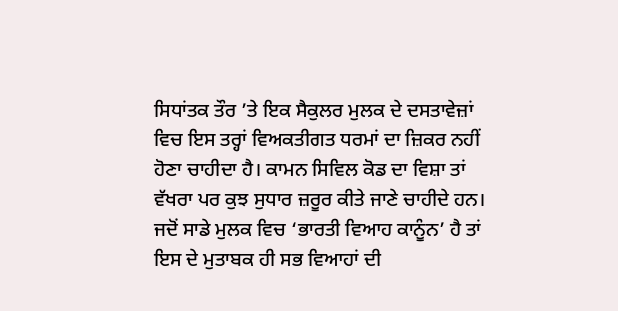ਸਿਧਾਂਤਕ ਤੌਰ ’ਤੇ ਇਕ ਸੈਕੁਲਰ ਮੁਲਕ ਦੇ ਦਸਤਾਵੇਜ਼ਾਂ ਵਿਚ ਇਸ ਤਰ੍ਹਾਂ ਵਿਅਕਤੀਗਤ ਧਰਮਾਂ ਦਾ ਜ਼ਿਕਰ ਨਹੀਂ ਹੋਣਾ ਚਾਹੀਦਾ ਹੈ। ਕਾਮਨ ਸਿਵਿਲ ਕੋਡ ਦਾ ਵਿਸ਼ਾ ਤਾਂ ਵੱਖਰਾ ਪਰ ਕੁਝ ਸੁਧਾਰ ਜ਼ਰੂਰ ਕੀਤੇ ਜਾਣੇ ਚਾਹੀਦੇ ਹਨ। ਜਦੋਂ ਸਾਡੇ ਮੁਲਕ ਵਿਚ ‘ਭਾਰਤੀ ਵਿਆਹ ਕਾਨੂੰਨ’ ਹੈ ਤਾਂ ਇਸ ਦੇ ਮੁਤਾਬਕ ਹੀ ਸਭ ਵਿਆਹਾਂ ਦੀ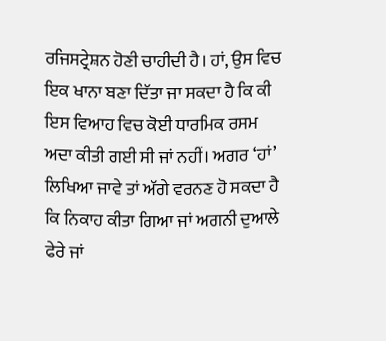ਰਜਿਸਟ੍ਰੇਸ਼ਨ ਹੋਣੀ ਚਾਹੀਦੀ ਹੈ। ਹਾਂ, ਉਸ ਵਿਚ ਇਕ ਖਾਨਾ ਬਣਾ ਦਿੱਤਾ ਜਾ ਸਕਦਾ ਹੈ ਕਿ ਕੀ ਇਸ ਵਿਆਹ ਵਿਚ ਕੋਈ ਧਾਰਮਿਕ ਰਸਮ ਅਦਾ ਕੀਤੀ ਗਈ ਸੀ ਜਾਂ ਨਹੀਂ। ਅਗਰ ‘ਹਾਂ’ ਲਿਖਿਆ ਜਾਵੇ ਤਾਂ ਅੱਗੇ ਵਰਨਣ ਹੋ ਸਕਦਾ ਹੈ ਕਿ ਨਿਕਾਹ ਕੀਤਾ ਗਿਆ ਜਾਂ ਅਗਨੀ ਦੁਆਲੇ ਫੇਰੇ ਜਾਂ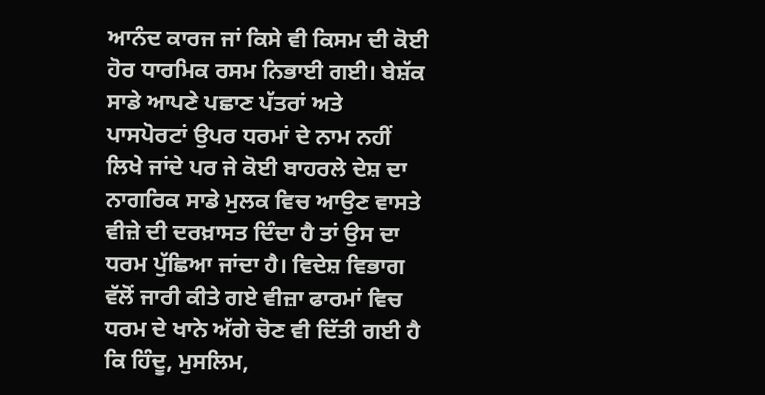ਆਨੰਦ ਕਾਰਜ ਜਾਂ ਕਿਸੇ ਵੀ ਕਿਸਮ ਦੀ ਕੋਈ ਹੋਰ ਧਾਰਮਿਕ ਰਸਮ ਨਿਭਾਈ ਗਈ। ਬੇਸ਼ੱਕ ਸਾਡੇ ਆਪਣੇ ਪਛਾਣ ਪੱਤਰਾਂ ਅਤੇ ਪਾਸਪੋਰਟਾਂ ਉਪਰ ਧਰਮਾਂ ਦੇ ਨਾਮ ਨਹੀਂ ਲਿਖੇ ਜਾਂਦੇ ਪਰ ਜੇ ਕੋਈ ਬਾਹਰਲੇ ਦੇਸ਼ ਦਾ ਨਾਗਰਿਕ ਸਾਡੇ ਮੁਲਕ ਵਿਚ ਆਉਣ ਵਾਸਤੇ ਵੀਜ਼ੇ ਦੀ ਦਰਖ਼ਾਸਤ ਦਿੰਦਾ ਹੈ ਤਾਂ ਉਸ ਦਾ ਧਰਮ ਪੁੱਛਿਆ ਜਾਂਦਾ ਹੈ। ਵਿਦੇਸ਼ ਵਿਭਾਗ ਵੱਲੋਂ ਜਾਰੀ ਕੀਤੇ ਗਏ ਵੀਜ਼ਾ ਫਾਰਮਾਂ ਵਿਚ ਧਰਮ ਦੇ ਖਾਨੇ ਅੱਗੇ ਚੋਣ ਵੀ ਦਿੱਤੀ ਗਈ ਹੈ ਕਿ ਹਿੰਦੂ, ਮੁਸਲਿਮ,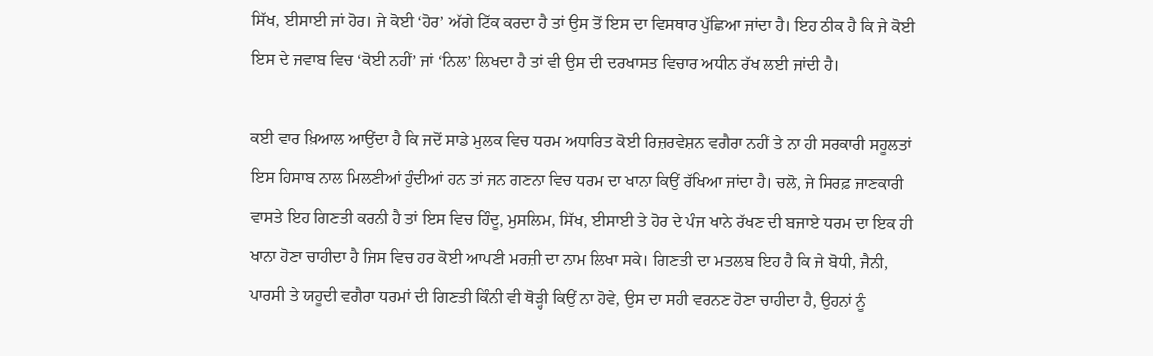ਸਿੱਖ, ਈਸਾਈ ਜਾਂ ਹੋਰ। ਜੇ ਕੋਈ ‘ਹੋਰ’ ਅੱਗੇ ਟਿੱਕ ਕਰਦਾ ਹੈ ਤਾਂ ਉਸ ਤੋਂ ਇਸ ਦਾ ਵਿਸਥਾਰ ਪੁੱਛਿਆ ਜਾਂਦਾ ਹੈ। ਇਹ ਠੀਕ ਹੈ ਕਿ ਜੇ ਕੋਈ ਇਸ ਦੇ ਜਵਾਬ ਵਿਚ ‘ਕੋਈ ਨਹੀਂ’ ਜਾਂ ‘ਨਿਲ’ ਲਿਖਦਾ ਹੈ ਤਾਂ ਵੀ ਉਸ ਦੀ ਦਰਖਾਸਤ ਵਿਚਾਰ ਅਧੀਨ ਰੱਖ ਲਈ ਜਾਂਦੀ ਹੈ।

ਕਈ ਵਾਰ ਖ਼ਿਆਲ ਆਉਂਦਾ ਹੈ ਕਿ ਜਦੋਂ ਸਾਡੇ ਮੁਲਕ ਵਿਚ ਧਰਮ ਅਧਾਰਿਤ ਕੋਈ ਰਿਜ਼ਰਵੇਸ਼ਨ ਵਗੈਰਾ ਨਹੀਂ ਤੇ ਨਾ ਹੀ ਸਰਕਾਰੀ ਸਹੂਲਤਾਂ ਇਸ ਹਿਸਾਬ ਨਾਲ ਮਿਲਣੀਆਂ ਹੁੰਦੀਆਂ ਹਨ ਤਾਂ ਜਨ ਗਣਨਾ ਵਿਚ ਧਰਮ ਦਾ ਖਾਨਾ ਕਿਉਂ ਰੱਖਿਆ ਜਾਂਦਾ ਹੈ। ਚਲੋ, ਜੇ ਸਿਰਫ਼ ਜਾਣਕਾਰੀ ਵਾਸਤੇ ਇਹ ਗਿਣਤੀ ਕਰਨੀ ਹੈ ਤਾਂ ਇਸ ਵਿਚ ਹਿੰਦੂ, ਮੁਸਲਿਮ, ਸਿੱਖ, ਈਸਾਈ ਤੇ ਹੋਰ ਦੇ ਪੰਜ ਖਾਨੇ ਰੱਖਣ ਦੀ ਬਜਾਏ ਧਰਮ ਦਾ ਇਕ ਹੀ ਖਾਨਾ ਹੋਣਾ ਚਾਹੀਦਾ ਹੈ ਜਿਸ ਵਿਚ ਹਰ ਕੋਈ ਆਪਣੀ ਮਰਜ਼ੀ ਦਾ ਨਾਮ ਲਿਖਾ ਸਕੇ। ਗਿਣਤੀ ਦਾ ਮਤਲਬ ਇਹ ਹੈ ਕਿ ਜੇ ਬੋਧੀ, ਜੈਨੀ, ਪਾਰਸੀ ਤੇ ਯਹੂਦੀ ਵਗੈਰਾ ਧਰਮਾਂ ਦੀ ਗਿਣਤੀ ਕਿੰਨੀ ਵੀ ਥੋੜ੍ਹੀ ਕਿਉਂ ਨਾ ਹੋਵੇ, ਉਸ ਦਾ ਸਹੀ ਵਰਨਣ ਹੋਣਾ ਚਾਹੀਦਾ ਹੈ, ਉਹਨਾਂ ਨੂੰ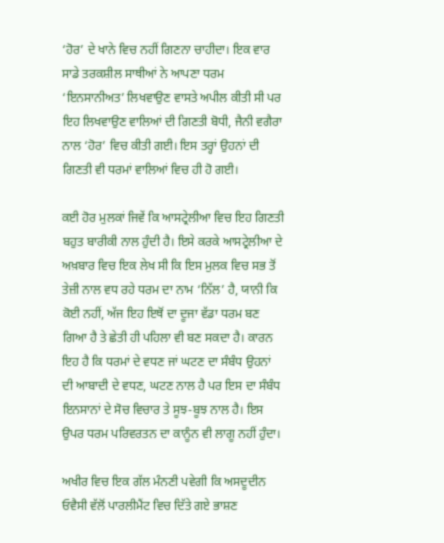‘ਹੋਰ’ ਦੇ ਖਾਨੇ ਵਿਚ ਨਹੀਂ ਗਿਣਨਾ ਚਾਹੀਦਾ। ਇਕ ਵਾਰ ਸਾਡੇ ਤਰਕਸ਼ੀਲ ਸਾਥੀਆਂ ਨੇ ਆਪਣਾ ਧਰਮ ‘ਇਨਸਾਨੀਅਤ’ ਲਿਖਵਾਉਣ ਵਾਸਤੇ ਅਪੀਲ ਕੀਤੀ ਸੀ ਪਰ ਇਹ ਲਿਖਵਾਉਣ ਵਾਲਿਆਂ ਦੀ ਗਿਣਤੀ ਬੋਧੀ, ਜੈਨੀ ਵਗੈਰਾ ਨਾਲ ‘ਹੋਰ’ ਵਿਚ ਕੀਤੀ ਗਈ। ਇਸ ਤਰ੍ਹਾਂ ਉਹਨਾਂ ਦੀ ਗਿਣਤੀ ਵੀ ਧਰਮਾਂ ਵਾਲਿਆਂ ਵਿਚ ਹੀ ਹੋ ਗਈ।

ਕਈ ਹੋਰ ਮੁਲਕਾਂ ਜਿਵੇਂ ਕਿ ਆਸਟ੍ਰੇਲੀਆ ਵਿਚ ਇਹ ਗਿਣਤੀ ਬਹੁਤ ਬਾਰੀਕੀ ਨਾਲ ਹੁੰਦੀ ਹੈ। ਇਸੇ ਕਰਕੇ ਆਸਟ੍ਰੇਲੀਆ ਦੇ ਅਖ਼ਬਾਰ ਵਿਚ ਇਕ ਲੇਖ ਸੀ ਕਿ ਇਸ ਮੁਲਕ ਵਿਚ ਸਭ ਤੋਂ ਤੇਜ਼ੀ ਨਾਲ ਵਧ ਰਹੇ ਧਰਮ ਦਾ ਨਾਮ ‘ਨਿੱਲ’ ਹੈ, ਯਾਨੀ ਕਿ ਕੋਈ ਨਹੀਂ, ਅੱਜ ਇਹ ਇਥੋਂ ਦਾ ਦੂਜਾ ਵੱਡਾ ਧਰਮ ਬਣ ਗਿਆ ਹੈ ਤੇ ਛੇਤੀ ਹੀ ਪਹਿਲਾ ਵੀ ਬਣ ਸਕਦਾ ਹੈ। ਕਾਰਨ ਇਹ ਹੈ ਕਿ ਧਰਮਾਂ ਦੇ ਵਧਣ ਜਾਂ ਘਟਣ ਦਾ ਸੰਬੰਧ ਉਹਨਾਂ ਦੀ ਆਬਾਦੀ ਦੇ ਵਧਣ, ਘਟਣ ਨਾਲ ਹੈ ਪਰ ਇਸ ਦਾ ਸੰਬੰਧ ਇਨਸਾਨਾਂ ਦੇ ਸੋਚ ਵਿਚਾਰ ਤੇ ਸੂਝ-ਬੂਝ ਨਾਲ ਹੈ। ਇਸ ਉਪਰ ਧਰਮ ਪਰਿਵਰਤਨ ਦਾ ਕਾਨੂੰਨ ਵੀ ਲਾਗੂ ਨਹੀਂ ਹੁੰਦਾ।

ਅਖੀਰ ਵਿਚ ਇਕ ਗੱਲ ਮੰਨਣੀ ਪਵੇਗੀ ਕਿ ਅਸਦੂਦੀਨ ਓਵੈਸੀ ਵੱਲੋਂ ਪਾਰਲੀਮੈਂਟ ਵਿਚ ਦਿੱਤੇ ਗਏ ਭਾਸ਼ਣ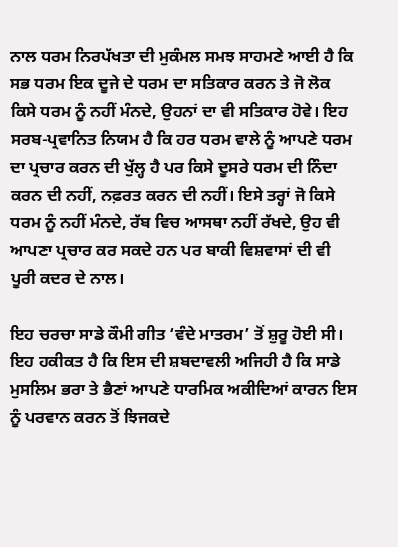ਨਾਲ ਧਰਮ ਨਿਰਪੱਖਤਾ ਦੀ ਮੁਕੰਮਲ ਸਮਝ ਸਾਹਮਣੇ ਆਈ ਹੈ ਕਿ ਸਭ ਧਰਮ ਇਕ ਦੂਜੇ ਦੇ ਧਰਮ ਦਾ ਸਤਿਕਾਰ ਕਰਨ ਤੇ ਜੋ ਲੋਕ ਕਿਸੇ ਧਰਮ ਨੂੰ ਨਹੀਂ ਮੰਨਦੇ, ਉਹਨਾਂ ਦਾ ਵੀ ਸਤਿਕਾਰ ਹੋਵੇ। ਇਹ ਸਰਬ-ਪ੍ਰਵਾਨਿਤ ਨਿਯਮ ਹੈ ਕਿ ਹਰ ਧਰਮ ਵਾਲੇ ਨੂੰ ਆਪਣੇ ਧਰਮ ਦਾ ਪ੍ਰਚਾਰ ਕਰਨ ਦੀ ਖੁੱਲ੍ਹ ਹੈ ਪਰ ਕਿਸੇ ਦੂਸਰੇ ਧਰਮ ਦੀ ਨਿੰਦਾ ਕਰਨ ਦੀ ਨਹੀਂ, ਨਫ਼ਰਤ ਕਰਨ ਦੀ ਨਹੀਂ। ਇਸੇ ਤਰ੍ਹਾਂ ਜੋ ਕਿਸੇ ਧਰਮ ਨੂੰ ਨਹੀਂ ਮੰਨਦੇ, ਰੱਬ ਵਿਚ ਆਸਥਾ ਨਹੀਂ ਰੱਖਦੇ, ਉਹ ਵੀ ਆਪਣਾ ਪ੍ਰਚਾਰ ਕਰ ਸਕਦੇ ਹਨ ਪਰ ਬਾਕੀ ਵਿਸ਼ਵਾਸਾਂ ਦੀ ਵੀ ਪੂਰੀ ਕਦਰ ਦੇ ਨਾਲ।

ਇਹ ਚਰਚਾ ਸਾਡੇ ਕੌਮੀ ਗੀਤ ‘ਵੰਦੇ ਮਾਤਰਮ’ ਤੋਂ ਸ਼ੁਰੂ ਹੋਈ ਸੀ। ਇਹ ਹਕੀਕਤ ਹੈ ਕਿ ਇਸ ਦੀ ਸ਼ਬਦਾਵਲੀ ਅਜਿਹੀ ਹੈ ਕਿ ਸਾਡੇ ਮੁਸਲਿਮ ਭਰਾ ਤੇ ਭੈਣਾਂ ਆਪਣੇ ਧਾਰਮਿਕ ਅਕੀਦਿਆਂ ਕਾਰਨ ਇਸ ਨੂੰ ਪਰਵਾਨ ਕਰਨ ਤੋਂ ਝਿਜਕਦੇ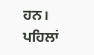ਹਨ। ਪਹਿਲਾਂ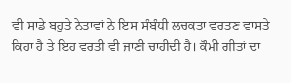ਵੀ ਸਾਡੇ ਬਹੁਤੇ ਨੇਤਾਵਾਂ ਨੇ ਇਸ ਸੰਬੰਧੀ ਲਚਕਤਾ ਵਰਤਣ ਵਾਸਤੇ ਕਿਹਾ ਹੈ ਤੇ ਇਹ ਵਰਤੀ ਵੀ ਜਾਣੀ ਚਾਹੀਦੀ ਹੈ। ਕੌਮੀ ਗੀਤਾਂ ਦਾ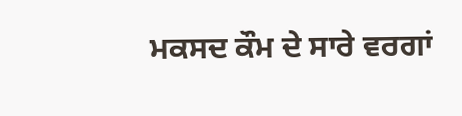ਮਕਸਦ ਕੌਮ ਦੇ ਸਾਰੇ ਵਰਗਾਂ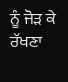ਨੂੰ ਜੋੜ ਕੇ ਰੱਖਣਾ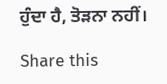ਹੁੰਦਾ ਹੈ, ਤੋੜਨਾ ਨਹੀਂ।

Share this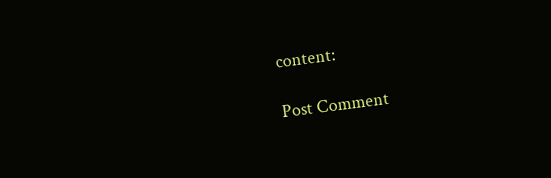content:

Post Comment